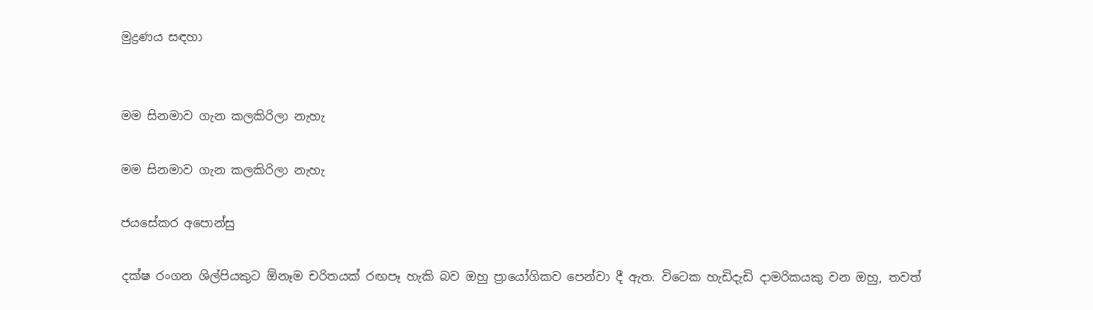මුද්‍රණය සඳහා


මම සිනමාව ගැන කලකිරිලා නැහැ

මම සිනමාව ගැන කලකිරිලා නැහැ

ජයසේකර අපොන්සු

දක්ෂ රංගන ශිල්පියකුට ඕනෑම චරිතයක් රඟපෑ හැකි බව ඔහු ප්‍රායෝගිකව පෙන්වා දී ඇත. විටෙක හැඩිදැඩි දාමරිකයකු වන ඔහු, තවත්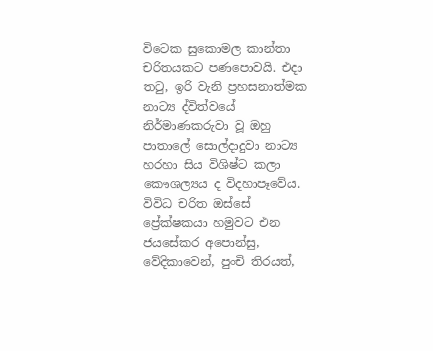විටෙක සුකොමල කාන්තා චරිතයකට පණපොවයි. එදා තටු, ඉරි වැනි ප්‍රහසනාත්මක නාට්‍ය ද්විත්වයේ නිර්මාණකරුවා වූ ඔහු පාතාලේ සොල්දාදුවා නාට්‍ය හරහා සිය විශිෂ්ට කලා කෞශල්‍යය ද විදහාපෑවේය. විවිධ චරිත ඔස්සේ ප්‍රේක්ෂකයා හමුවට එන ජයසේකර අපොන්සු, වේදිකාවෙන්, පුංචි තිරයත්,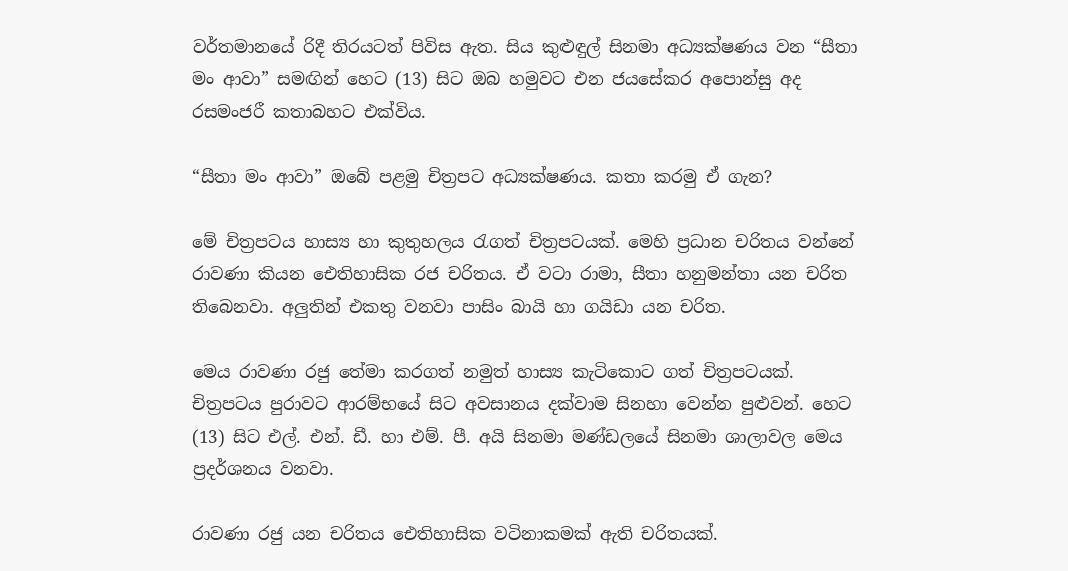වර්තමානයේ රිදී තිරයටත් පිවිස ඇත. සිය කුළුඳුල් සිනමා අධ්‍යක්ෂණය වන “සීතා මං ආවා” සමඟින් හෙට (13) සිට ඔබ හමුවට එන ජයසේකර අපොන්සු අද රසමංජරී කතාබහට එක්විය.

“සීතා මං ආවා” ඔබේ පළමු චිත්‍රපට අධ්‍යක්ෂණය. කතා කරමු ඒ ගැන?

මේ චිත්‍රපටය හාස්‍ය හා කුතුහලය රැගත් චිත්‍රපටයක්. මෙහි ප්‍රධාන චරිතය වන්නේ රාවණා කියන ඓතිහාසික රජ චරිතය. ඒ වටා රාමා, සීතා හනුමන්තා යන චරිත තිබෙනවා. අලුතින් එකතු වනවා පාසිං බායි හා ගයිඩා යන චරිත.

මෙය රාවණා රජු තේමා කරගත් නමුත් හාස්‍ය කැටිකොට ගත් චිත්‍රපටයක්. චිත්‍රපටය පුරාවට ආරම්භයේ සිට අවසානය දක්වාම සිනහා වෙන්න පුළුවන්. හෙට (13) සිට එල්. එන්. ඩී. හා එම්. පී. අයි සිනමා මණ්ඩලයේ සිනමා ශාලාවල මෙය ප්‍රදර්ශනය වනවා.

රාවණා රජු යන චරිතය ඓතිහාසික වටිනාකමක් ඇති චරිතයක්.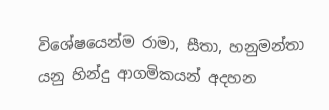විශේෂයෙන්ම රාමා, සීතා, හනුමන්තා යනු හින්දු ආගමිකයන් අදහන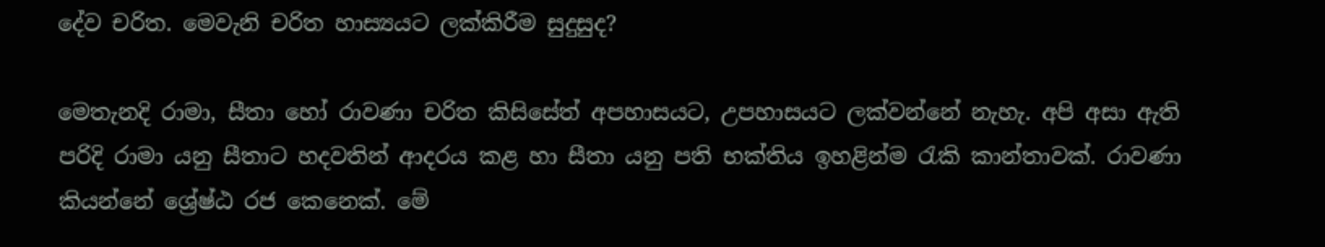දේව චරිත. මෙවැනි චරිත හාස්‍යයට ලක්කිරීම සුදුසුද?

මෙතැනදි රාමා, සීතා හෝ රාවණා චරිත කිසිසේත් අපහාසයට, උපහාසයට ලක්වන්නේ නැහැ. අපි අසා ඇති පරිදි රාමා යනු සීතාට හදවතින් ආදරය කළ හා සීතා යනු පති භක්තිය ඉහළින්ම රැකි කාන්තාවක්. රාවණා කියන්නේ ශ්‍රේෂ්ඨ රජ කෙනෙක්. මේ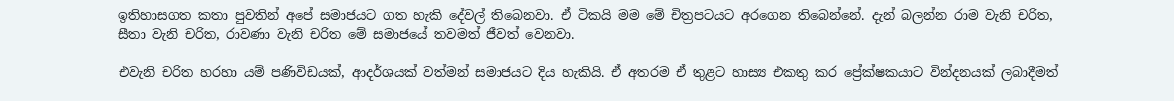ඉතිහාසගත කතා පුවතින් අපේ සමාජයට ගත හැකි දේවල් තිබෙනවා. ඒ ටිකයි මම මේ චිත්‍රපටයට අරගෙන තිබෙන්නේ. දැන් බලන්න රාම වැනි චරිත, සීතා වැනි චරිත, රාවණා වැනි චරිත මේ සමාජයේ තවමත් ජීවත් වෙනවා.

එවැනි චරිත හරහා යම් පණිවිඩයක්, ආදර්ශයක් වත්මන් සමාජයට දිය හැකියි. ඒ අතරම ඒ තුළට හාස්‍ය එකතු කර ප්‍රේක්ෂකයාට වින්දනයක් ලබාදීමත්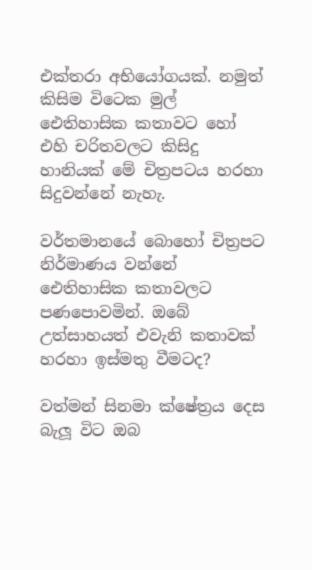එක්තරා අභියෝගයක්. නමුත් කිසිම විටෙක මුල් ඓතිහාසික කතාවට හෝ එහි චරිතවලට කිසිදු හානියක් මේ චිත්‍රපටය හරහා සිදුවන්නේ නැහැ.

වර්තමානයේ බොහෝ චිත්‍රපට නිර්මාණය වන්නේ ඓතිහාසික කතාවලට පණපොවමින්. ඔබේ උත්සාහයත් එවැනි කතාවක් හරහා ඉස්මතු වීමටද?

වත්මන් සිනමා ක්ෂේත්‍රය දෙස බැලූ විට ඔබ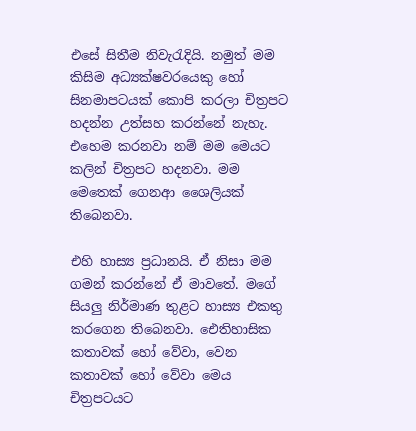එසේ සිතීම නිවැරැදියි. නමුත් මම කිසිම අධ්‍යක්ෂවරයෙකු හෝ සිනමාපටයක් කොපි කරලා චිත්‍රපට හදන්න උත්සහ කරන්නේ නැහැ. එහෙම කරනවා නම් මම මෙයට කලින් චිත්‍රපට හදනවා. මම මෙතෙක් ගෙනආ ශෛලියක් තිබෙනවා.

එහි හාස්‍ය ප්‍රධානයි. ඒ නිසා මම ගමන් කරන්නේ ඒ මාවතේ. මගේ සියලු නිර්මාණ තුළට හාස්‍ය එකතු කරගෙන තිබෙනවා. ඓතිහාසික කතාවක් හෝ වේවා, වෙන කතාවක් හෝ වේවා මෙය චිත්‍රපටයට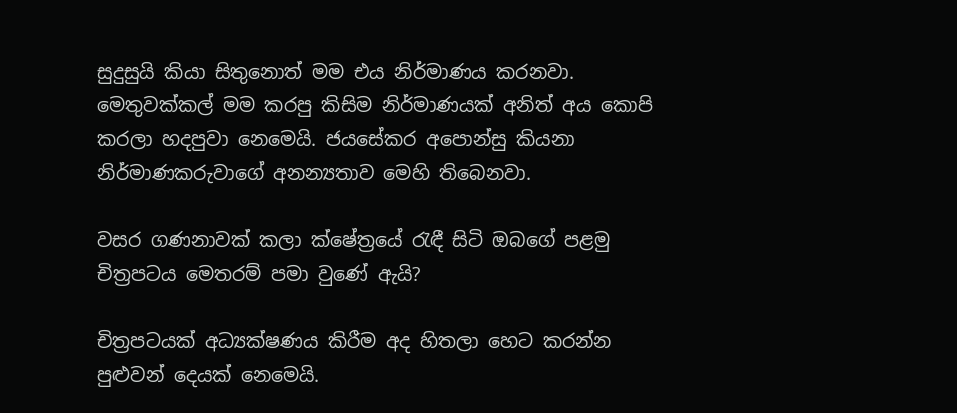සුදුසුයි කියා සිතුනොත් මම එය නිර්මාණය කරනවා. මෙතුවක්කල් මම කරපු කිසිම නිර්මාණයක් අනිත් අය කොපි කරලා හදපුවා නෙමෙයි. ජයසේකර අපොන්සු කියනා නිර්මාණකරුවාගේ අනන්‍යතාව මෙහි තිබෙනවා.

වසර ගණනාවක් කලා ක්ෂේත්‍රයේ රැඳී සිටි ඔබගේ පළමු චිත්‍රපටය මෙතරම් පමා වුණේ ඇයි?

චිත්‍රපටයක් අධ්‍යක්ෂණය කිරීම අද හිතලා හෙට කරන්න පුළුවන් දෙයක් නෙමෙයි.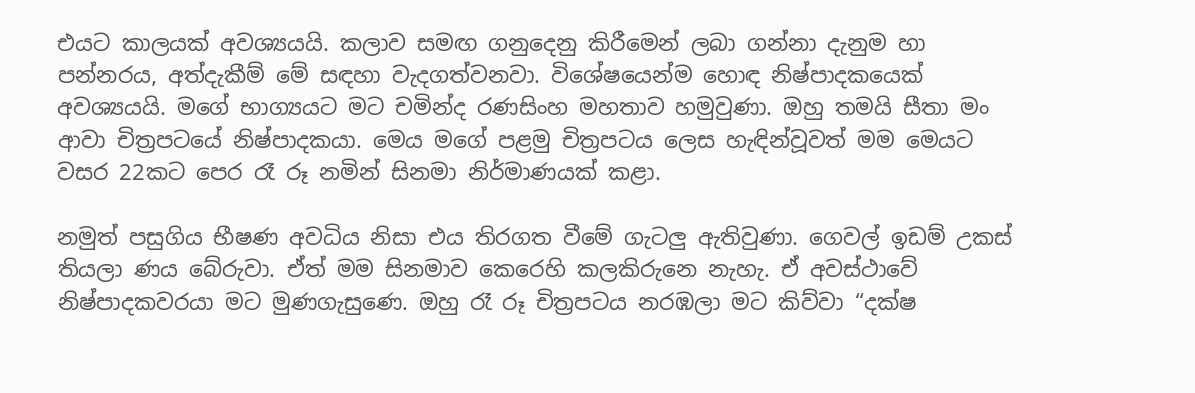එයට කාලයක් අවශ්‍යයයි. කලාව සමඟ ගනුදෙනු කිරීමෙන් ලබා ගන්නා දැනුම හා පන්නරය, අත්දැකීම් මේ සඳහා වැදගත්වනවා. විශේෂයෙන්ම හොඳ නිෂ්පාදකයෙක් අවශ්‍යයයි. මගේ භාග්‍යයට මට චමින්ද රණසිංහ මහතාව හමුවුණා. ඔහු තමයි සීතා මං ආවා චිත්‍රපටයේ නිෂ්පාදකයා. මෙය මගේ පළමු චිත්‍රපටය ලෙස හැඳින්වූවත් මම මෙයට වසර 22කට පෙර රෑ රූ නමින් සිනමා නිර්මාණයක් කළා.

නමුත් පසුගිය භීෂණ අවධිය නිසා එය තිරගත වීමේ ගැටලු ඇතිවුණා. ගෙවල් ඉඩම් උකස් තියලා ණය බේරුවා. ඒත් මම සිනමාව කෙරෙහි කලකිරුනෙ නැහැ. ඒ අවස්ථාවේ නිෂ්පාදකවරයා මට මුණගැසුණෙ. ඔහු රෑ රූ චිත්‍රපටය නරඹලා මට කිව්වා “දක්ෂ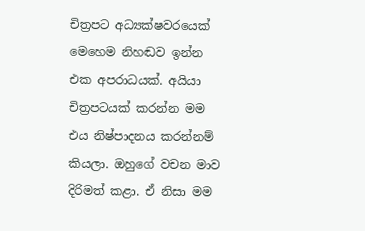චිත්‍රපට අධ්‍යක්ෂවරයෙක් මෙහෙම නිහඬව ඉන්න එක අපරාධයක්. අයියා චිත්‍රපටයක් කරන්න මම එය නිෂ්පාදනය කරන්නම් කියලා. ඔහුගේ වචන මාව දිරිමත් කළා. ඒ නිසා මම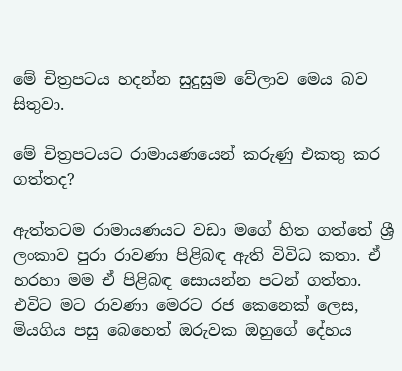මේ චිත්‍රපටය හදන්න සුදුසුම වේලාව මෙය බව සිතුවා.

මේ චිත්‍රපටයට රාමායණයෙන් කරුණු එකතු කර ගත්තද?

ඇත්තටම රාමායණයට වඩා මගේ හිත ගත්තේ ශ්‍රී ලංකාව පුරා රාවණා පිළිබඳ ඇති විවිධ කතා. ඒ හරහා මම ඒ පිළිබඳ සොයන්න පටන් ගත්තා. එවිට මට රාවණා මෙරට රජ කෙනෙක් ලෙස, මියගිය පසු බෙහෙත් ඔරුවක ඔහුගේ දේහය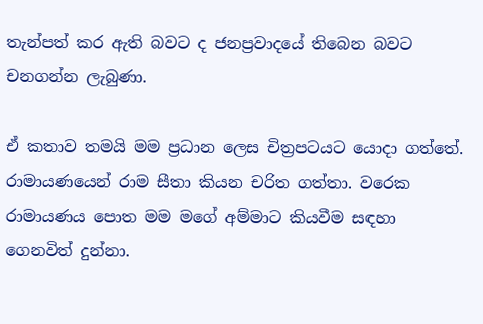තැන්පත් කර ඇති බවට ද ජනප්‍රවාදයේ තිබෙන බවට චනගන්න ලැබුණා.

ඒ කතාව තමයි මම ප්‍රධාන ලෙස චිත්‍රපටයට යොදා ගත්තේ. රාමායණයෙන් රාම සීතා කියන චරිත ගත්තා. වරෙක රාමායණය පොත මම මගේ අම්මාට කියවීම සඳහා ගෙනවිත් දුන්නා.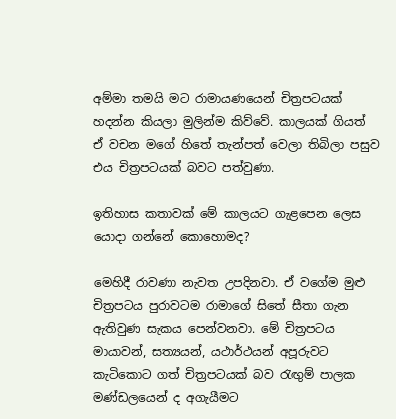අම්මා තමයි මට රාමායණයෙන් චිත්‍රපටයක් හදන්න කියලා මුලින්ම කිව්වේ. කාලයක් ගියත් ඒ වචන මගේ හිතේ තැන්පත් වෙලා තිබිලා පසුව එය චිත්‍රපටයක් බවට පත්වුණා.

ඉතිහාස කතාවක් මේ කාලයට ගැළපෙන ලෙස යොදා ගන්නේ කොහොමද?

මෙහිදී රාවණා නැවත උපදිනවා. ඒ වගේම මුළු චිත්‍රපටය පුරාවටම රාමාගේ සිතේ සීතා ගැන ඇතිවුණ සැකය පෙන්වනවා. මේ චිත්‍රපටය මායාවන්, සත්‍යයන්, යථාර්ථයන් අපූරුවට කැටිකොට ගත් චිත්‍රපටයක් බව රැඟුම් පාලක මණ්ඩලයෙන් ද අගැයීමට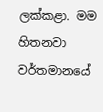ලක්කළා. මම හිතනවා වර්තමානයේ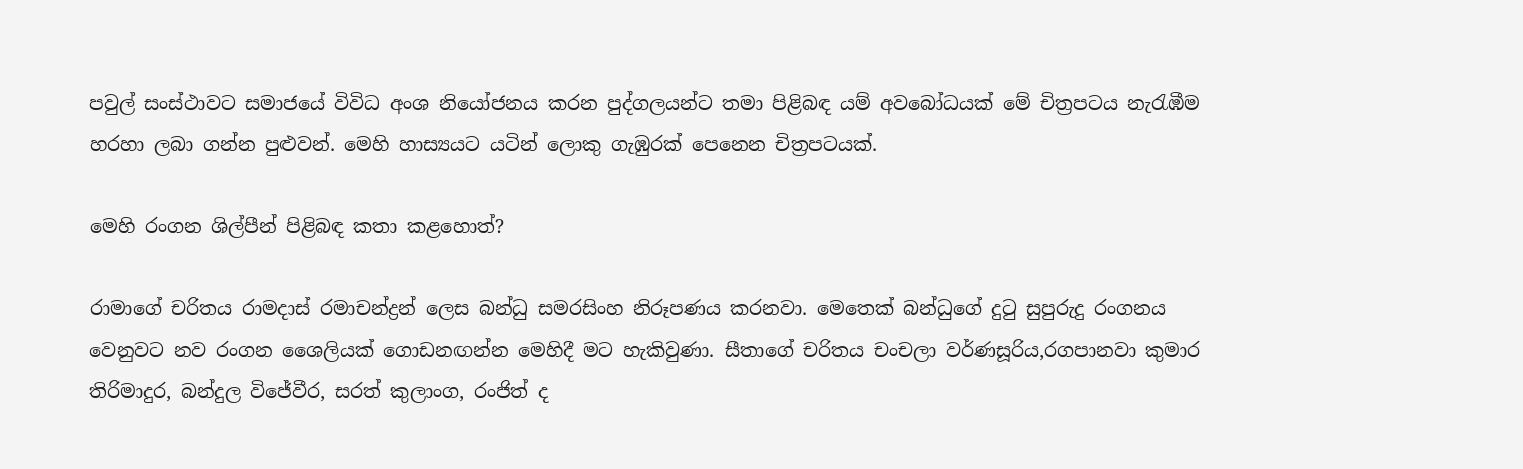පවුල් සංස්ථාවට සමාජයේ විවිධ අංශ නියෝජනය කරන පුද්ගලයන්ට තමා පිළිබඳ යම් අවබෝධයක් මේ චිත්‍රපටය නැරැඹීම හරහා ලබා ගන්න පුළුවන්. මෙහි හාස්‍යයට යටින් ලොකු ගැඹුරක් පෙනෙන චිත්‍රපටයක්.

මෙහි රංගන ශිල්පීන් පිළිබඳ කතා කළහොත්?

රාමාගේ චරිතය රාමදාස් රමාචන්ද්‍රන් ලෙස බන්ධු සමරසිංහ නිරූපණය කරනවා. මෙතෙක් බන්ධුගේ දුටු සුපුරුදු රංගනය වෙනුවට නව රංගන ශෛලියක් ගොඩනඟන්න මෙහිදී මට හැකිවුණා. සීතාගේ චරිතය චංචලා වර්ණසූරිය,රගපානවා කුමාර තිරිමාදුර, බන්දුල විජේවීර, සරත් කුලාංග, රංජිත් ද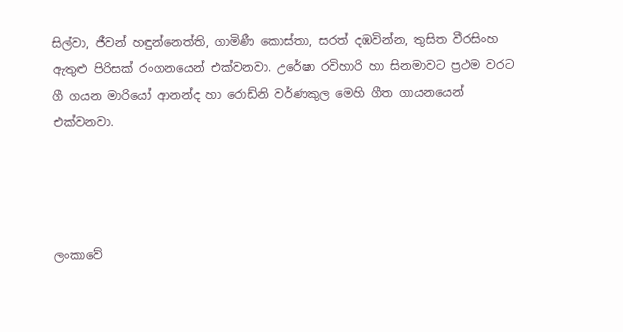සිල්වා, ජීවන් හඳුන්නෙත්ති, ගාමිණී කොස්තා, සරත් දඹවින්න, තුසිත වීරසිංහ ඇතුළු පිරිසක් රංගනයෙන් එක්වනවා. උරේෂා රවිහාරි හා සිනමාවට ප්‍රථම වරට ගී ගයන මාරියෝ ආනන්ද හා රොඩ්නි වර්ණකුල මෙහි ගීත ගායනයෙන් එක්වනවා.




ලංකාවේ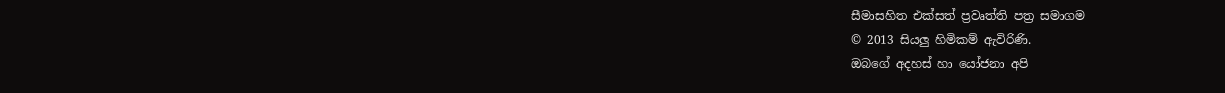සීමාසහිත එක්සත් ප්‍රවෘත්ති පත්‍ර සමාගම
© 2013 සියලු හිමිකම් ඇවිරිණි.
ඔබගේ අදහස් හා යෝජනා අපි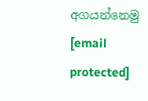අගයන්නෙමු
[email protected]